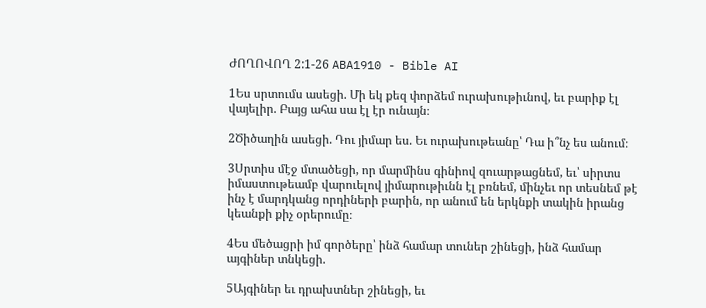ԺՈՂՈՎՈՂ 2:1-26 ABA1910 - Bible AI

1Ես սրտումս ասեցի. Մի եկ քեզ փորձեմ ուրախութիւնով, եւ բարիք էլ վայելիր. Բայց ահա սա էլ էր ունայն։

2Ծիծաղին ասեցի. Դու յիմար ես. Եւ ուրախութեանը՝ Դա ի՞նչ ես անում։

3Սրտիս մէջ մտածեցի, որ մարմինս գինիով զուարթացնեմ, եւ՝ սիրտս իմաստութեամբ վարուելով յիմարութիւնն էլ բռնեմ, մինչեւ որ տեսնեմ թէ ինչ է մարդկանց որդիների բարին, որ անում են երկնքի տակին իրանց կեանքի քիչ օրերումը։

4Ես մեծացրի իմ գործերը՝ ինձ համար տուներ շինեցի, ինձ համար այգիներ տնկեցի.

5Այգիներ եւ դրախտներ շինեցի, եւ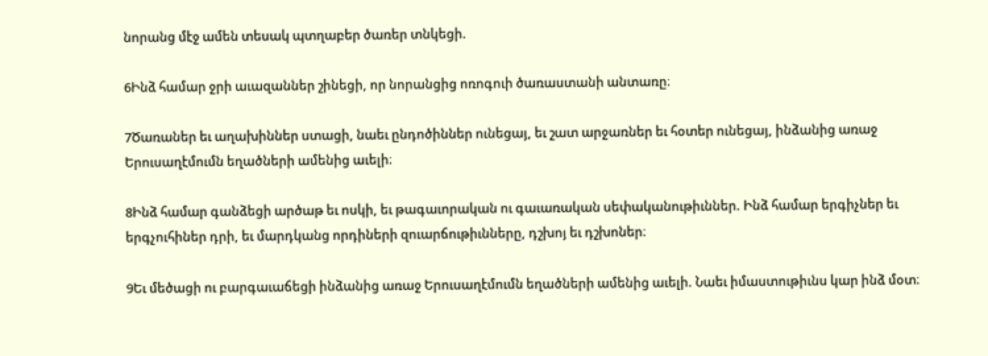նորանց մէջ ամեն տեսակ պտղաբեր ծառեր տնկեցի.

6Ինձ համար ջրի աւազաններ շինեցի, որ նորանցից ոռոգուի ծառաստանի անտառը։

7Ծառաներ եւ աղախիններ ստացի, նաեւ ընդոծիններ ունեցայ, եւ շատ արջառներ եւ հօտեր ունեցայ, ինձանից առաջ Երուսաղէմումն եղածների ամենից աւելի։

8Ինձ համար գանձեցի արծաթ եւ ոսկի, եւ թագաւորական ու գաւառական սեփականութիւններ. Ինձ համար երգիչներ եւ երգչուհիներ դրի, եւ մարդկանց որդիների զուարճութիւնները, դշխոյ եւ դշխոներ։

9Եւ մեծացի ու բարգաւաճեցի ինձանից առաջ Երուսաղէմումն եղածների ամենից աւելի. Նաեւ իմաստութիւնս կար ինձ մօտ։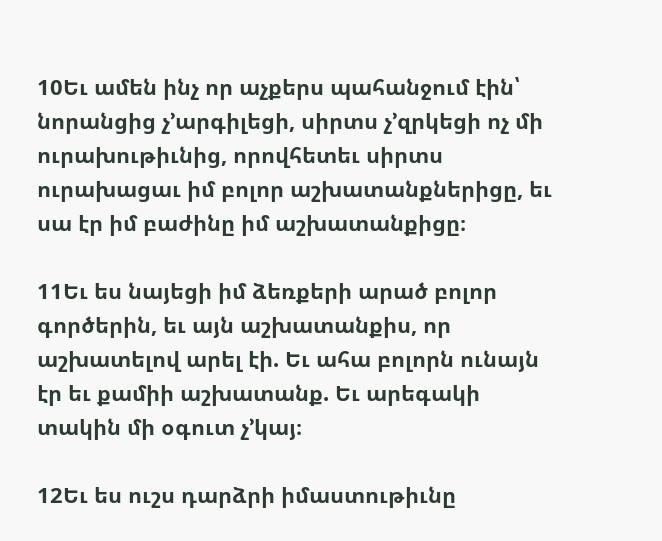10Եւ ամեն ինչ որ աչքերս պահանջում էին՝ նորանցից չ’արգիլեցի, սիրտս չ’զրկեցի ոչ մի ուրախութիւնից, որովհետեւ սիրտս ուրախացաւ իմ բոլոր աշխատանքներիցը, եւ սա էր իմ բաժինը իմ աշխատանքիցը։

11Եւ ես նայեցի իմ ձեռքերի արած բոլոր գործերին, եւ այն աշխատանքիս, որ աշխատելով արել էի. Եւ ահա բոլորն ունայն էր եւ քամիի աշխատանք. Եւ արեգակի տակին մի օգուտ չ’կայ։

12Եւ ես ուշս դարձրի իմաստութիւնը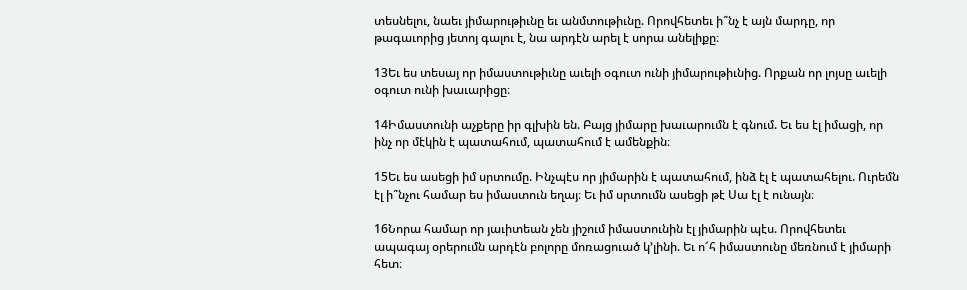տեսնելու, նաեւ յիմարութիւնը եւ անմտութիւնը. Որովհետեւ ի՞նչ է այն մարդը, որ թագաւորից յետոյ գալու է, նա արդէն արել է սորա անելիքը։

13Եւ ես տեսայ որ իմաստութիւնը աւելի օգուտ ունի յիմարութիւնից. Որքան որ լոյսը աւելի օգուտ ունի խաւարիցը։

14Իմաստունի աչքերը իր գլխին են. Բայց յիմարը խաւարումն է գնում. Եւ ես էլ իմացի, որ ինչ որ մէկին է պատահում, պատահում է ամենքին։

15Եւ ես ասեցի իմ սրտումը. Ինչպէս որ յիմարին է պատահում, ինձ էլ է պատահելու. Ուրեմն էլ ի՞նչու համար ես իմաստուն եղայ։ Եւ իմ սրտումն ասեցի թէ Սա էլ է ունայն։

16Նորա համար որ յաւիտեան չեն յիշում իմաստունին էլ յիմարին պէս. Որովհետեւ ապագայ օրերումն արդէն բոլորը մոռացուած կ’լինի. Եւ ո՜հ իմաստունը մեռնում է յիմարի հետ։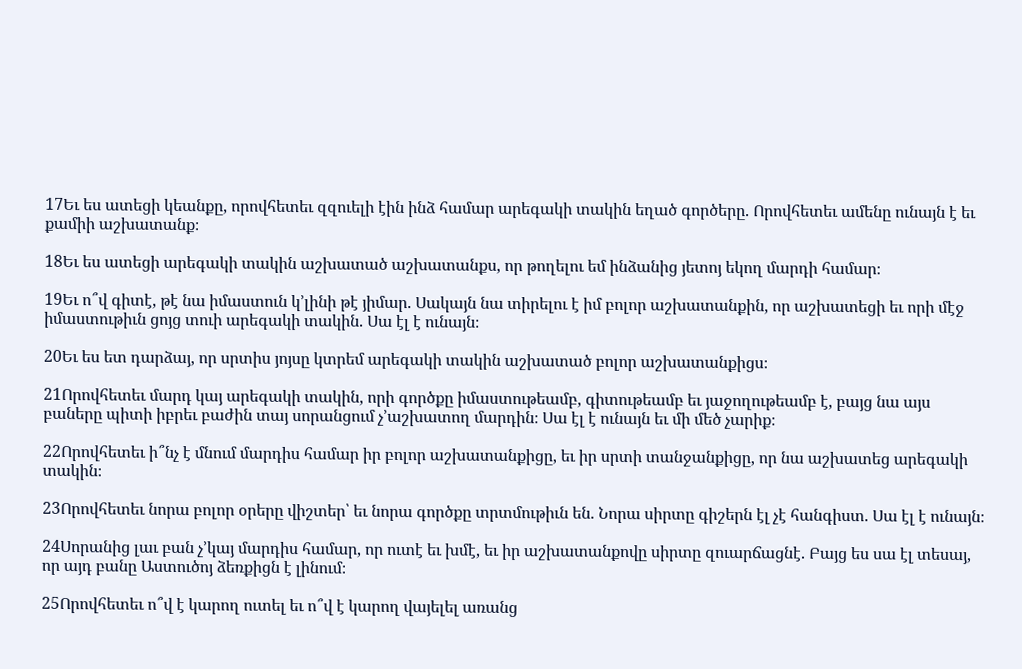17Եւ ես ատեցի կեանքը, որովհետեւ զզուելի էին ինձ համար արեգակի տակին եղած գործերը. Որովհետեւ ամենը ունայն է եւ քամիի աշխատանք։

18Եւ ես ատեցի արեգակի տակին աշխատած աշխատանքս, որ թողելու եմ ինձանից յետոյ եկող մարդի համար։

19Եւ ո՞վ գիտէ, թէ նա իմաստուն կ’լինի թէ յիմար. Սակայն նա տիրելու է իմ բոլոր աշխատանքին, որ աշխատեցի եւ որի մէջ իմաստութիւն ցոյց տուի արեգակի տակին. Սա էլ է ունայն։

20Եւ ես ետ դարձայ, որ սրտիս յոյսը կտրեմ արեգակի տակին աշխատած բոլոր աշխատանքիցս։

21Որովհետեւ մարդ կայ արեգակի տակին, որի գործքը իմաստութեամբ, գիտութեամբ եւ յաջողութեամբ է, բայց նա այս բաները պիտի իբրեւ բաժին տայ սորանցում չ’աշխատող մարդին։ Սա էլ է ունայն եւ մի մեծ չարիք։

22Որովհետեւ ի՞նչ է մնում մարդիս համար իր բոլոր աշխատանքիցը, եւ իր սրտի տանջանքիցը, որ նա աշխատեց արեգակի տակին։

23Որովհետեւ նորա բոլոր օրերը վիշտեր՝ եւ նորա գործքը տրտմութիւն են. Նորա սիրտը գիշերն էլ չէ հանգիստ. Սա էլ է ունայն։

24Սորանից լաւ բան չ’կայ մարդիս համար, որ ուտէ եւ խմէ, եւ իր աշխատանքովը սիրտը զուարճացնէ. Բայց ես սա էլ տեսայ, որ այդ բանը Աստուծոյ ձեռքիցն է լինում։

25Որովհետեւ ո՞վ է կարող ուտել եւ ո՞վ է կարող վայելել առանց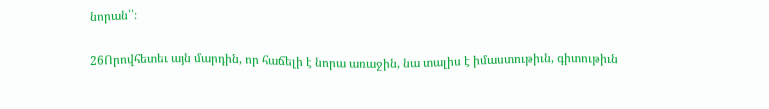նորան՝՝։

26Որովհետեւ այն մարդին, որ հաճելի է նորա առաջին, նա տալիս է իմաստութիւն, գիտութիւն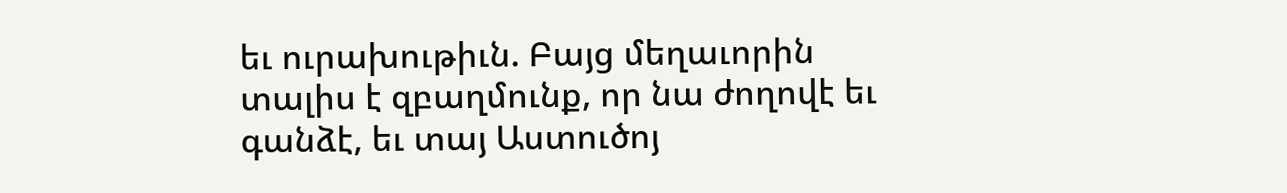եւ ուրախութիւն. Բայց մեղաւորին տալիս է զբաղմունք, որ նա ժողովէ եւ գանձէ, եւ տայ Աստուծոյ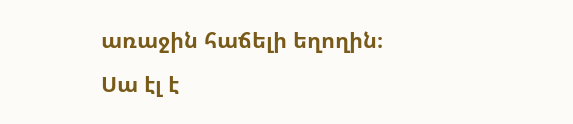առաջին հաճելի եղողին։ Սա էլ է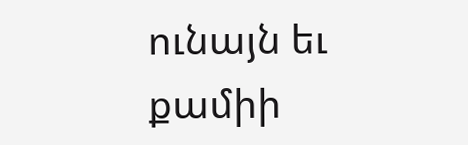ունայն եւ քամիի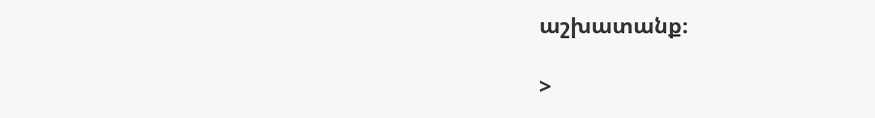աշխատանք։

>